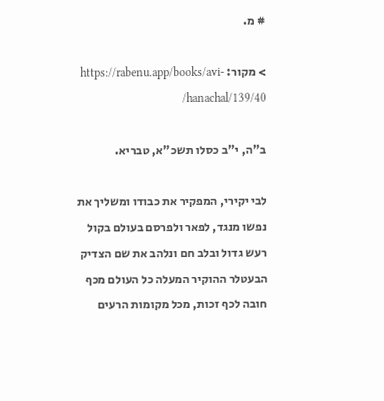# מ.

> מקור: https://rabenu.app/books/avi-hanachal/139/40/

ב"ה, י"ב כסלו תשכ"א, טבריא.

לבי יקירי, המפקיר את כבודו ומשליך את נפשו מנגד, לפאר ולפרסם בעולם בקול רעש גדול ובלב חם ונלהב את שם הצדיק הבעטלר ההוקיר המעלה כל העולם מכף חובה לכף זכות, מכל מקומות הרעים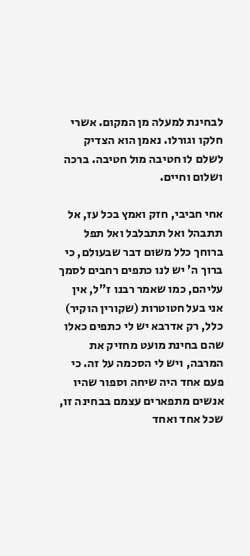לבחינת למעלה מן המקום. אשרי חלקו וגורלו. נאמן הוא הצדיק לשלם לו חטיבה מול חטיבה. ברכה ושלום וחיים.

אחי חביבי, חזק ואמץ בכל עז, אל תתבהל ואל תתבלבל ואל תפל ברוחך כלל משום דבר שבעולם, כי ברוך ה' יש לנו כתפים רחבים לסמך עליהם, כמו שאמר רבנו ז"ל, אין אני בעל חטוטרות (שקורין הוקיר) כלל, רק אדרבא יש לי כתפים כאלו שהם בחינת מועט מחזיק את המרבה, ויש לי הסכמה על זה. כי פעם אחד היה שיחה וספור שהיו אנשים מתפארים עצמם בבחינה זו, שכל אחד ואחד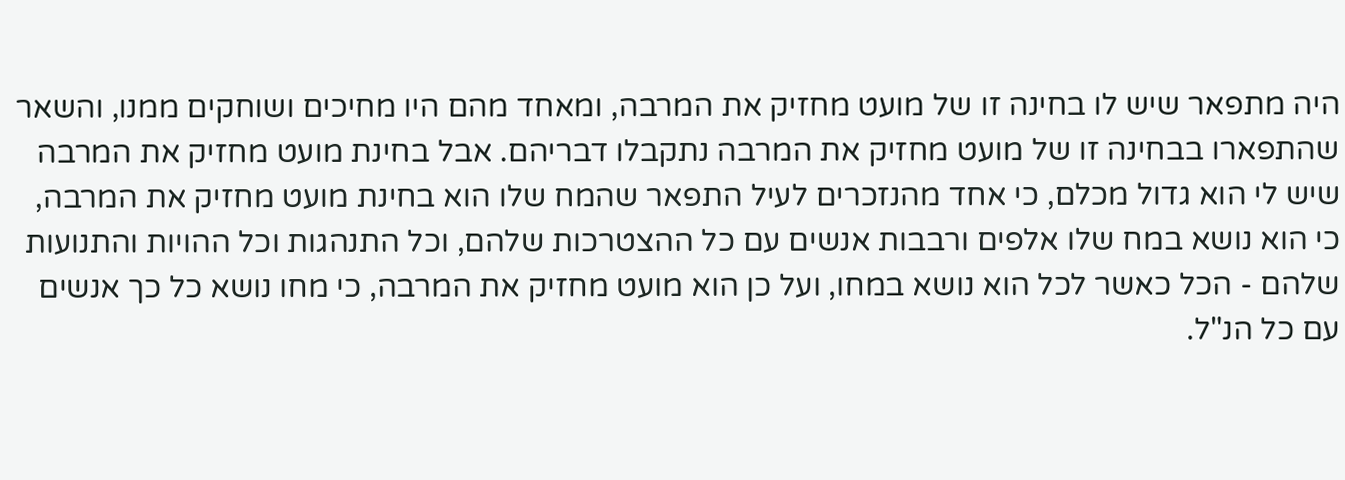היה מתפאר שיש לו בחינה זו של מועט מחזיק את המרבה, ומאחד מהם היו מחיכים ושוחקים ממנו, והשאר שהתפארו בבחינה זו של מועט מחזיק את המרבה נתקבלו דבריהם. אבל בחינת מועט מחזיק את המרבה שיש לי הוא גדול מכלם, כי אחד מהנזכרים לעיל התפאר שהמח שלו הוא בחינת מועט מחזיק את המרבה, כי הוא נושא במח שלו אלפים ורבבות אנשים עם כל ההצטרכות שלהם, וכל התנהגות וכל ההויות והתנועות שלהם - הכל כאשר לכל הוא נושא במחו, ועל כן הוא מועט מחזיק את המרבה, כי מחו נושא כל כך אנשים עם כל הנ"ל.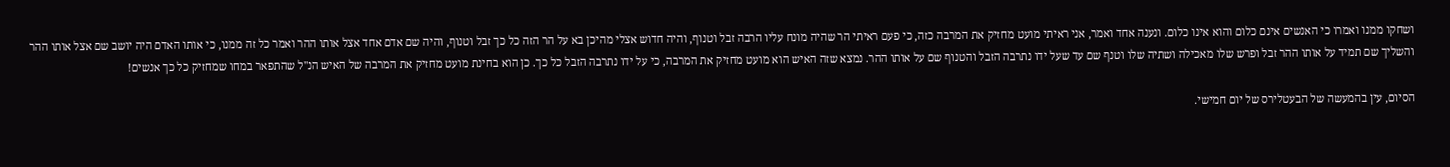ושחקו ממנו ואמרו כי האנשים אינם כלום והוא אינו כלום. ונענה אחד ואמר, אני ראיתי מועט מחזיק את המרבה כזה, כי פעם ראיתי הר שהיה מונח עליו הרבה זבל וטנוף, והיה חדוש אצלי מהיכן בא על הר הזה כל כך זבל וטנוף, והיה שם אדם אחד אצל אותו ההר ואמר כל זה ממנו, כי אותו האדם היה יושב שם אצל אותו ההר והשליך שם תמיד על אותו ההר זבל ופרש שלו מאכילה ושתיה שלו וטנף שם עד שעל ידו נתרבה הזבל והטנוף שם על אותו ההר. נמצא שזה האיש הוא מועט מחזיק את המרבה, כי על ידו נתרבה הזבל כל כך. כן הוא בחינת מועט מחזיק את המרבה של האיש הנ"ל שהתפאר במחו שמחזיק כל כך אנשים!

הסיום, עין בהמעשה של הבעטלירס של יום חמישי.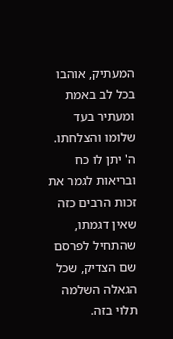המעתיק, אוהבו בכל לב באמת ומעתיר בעד שלומו והצלחתו. ה' יתן לו כח ובריאות לגמר את זכות הרבים כזה שאין דגמתו, שהתחיל לפרסם שם הצדיק, שכל הגאלה השלמה תלוי בזה.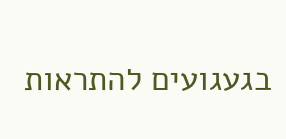בגעגועים להתראות